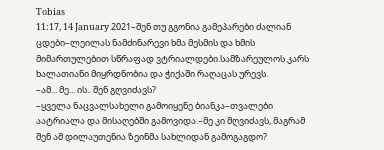Tobias
11:17, 14 January 2021–შენ თუ გგონია გამეპარები ძალიან ცდები–ლეილას ნამძინარევი ხმა მესმის და ხმის მიმართულებით სწრაფად ვტრიალდები.სამზარეულოს კარს ხალათიანი მიყრდნობია და ჭიქაში რაღაცას ურევს.
–ამ... მე... ის.. შენ გღვიძავს?
–ყველა ნაცვალსახელი გამოიყენე ბიანკა–თვალები აატრიალა და მისაღებში გამოვიდა.–მე კი მღვიძავს, მაგრამ შენ ამ დილაუთენია ზეინმა სახლიდან გამოგაგდო?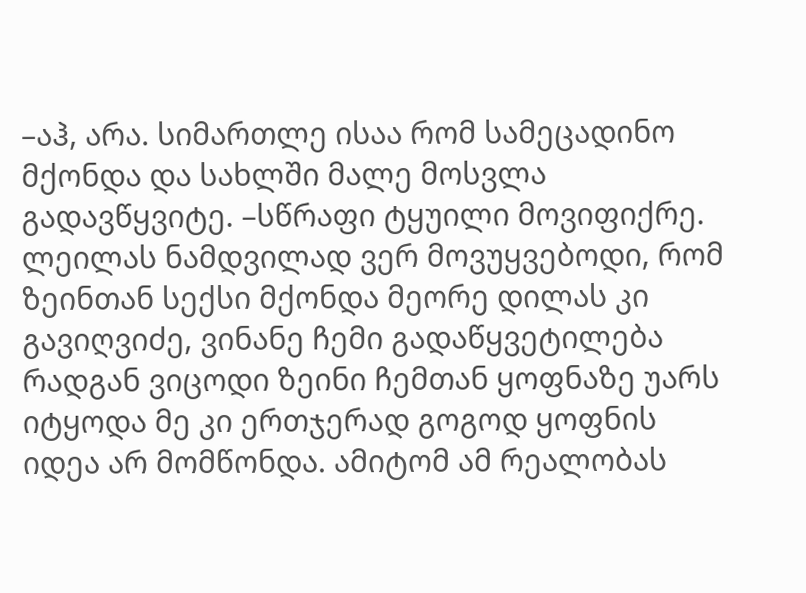–აჰ, არა. სიმართლე ისაა რომ სამეცადინო მქონდა და სახლში მალე მოსვლა გადავწყვიტე. –სწრაფი ტყუილი მოვიფიქრე. ლეილას ნამდვილად ვერ მოვუყვებოდი, რომ ზეინთან სექსი მქონდა მეორე დილას კი გავიღვიძე, ვინანე ჩემი გადაწყვეტილება რადგან ვიცოდი ზეინი ჩემთან ყოფნაზე უარს იტყოდა მე კი ერთჯერად გოგოდ ყოფნის იდეა არ მომწონდა. ამიტომ ამ რეალობას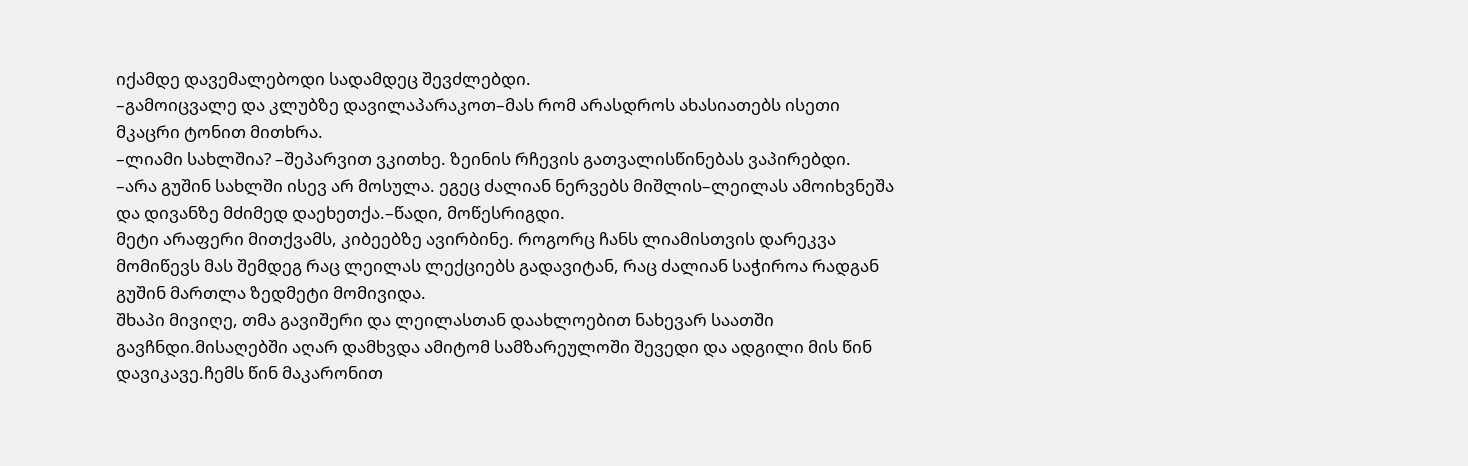იქამდე დავემალებოდი სადამდეც შევძლებდი.
–გამოიცვალე და კლუბზე დავილაპარაკოთ–მას რომ არასდროს ახასიათებს ისეთი მკაცრი ტონით მითხრა.
–ლიამი სახლშია? –შეპარვით ვკითხე. ზეინის რჩევის გათვალისწინებას ვაპირებდი.
–არა გუშინ სახლში ისევ არ მოსულა. ეგეც ძალიან ნერვებს მიშლის–ლეილას ამოიხვნეშა და დივანზე მძიმედ დაეხეთქა.–წადი, მოწესრიგდი.
მეტი არაფერი მითქვამს, კიბეებზე ავირბინე. როგორც ჩანს ლიამისთვის დარეკვა მომიწევს მას შემდეგ რაც ლეილას ლექციებს გადავიტან, რაც ძალიან საჭიროა რადგან გუშინ მართლა ზედმეტი მომივიდა.
შხაპი მივიღე, თმა გავიშერი და ლეილასთან დაახლოებით ნახევარ საათში გავჩნდი.მისაღებში აღარ დამხვდა ამიტომ სამზარეულოში შევედი და ადგილი მის წინ დავიკავე.ჩემს წინ მაკარონით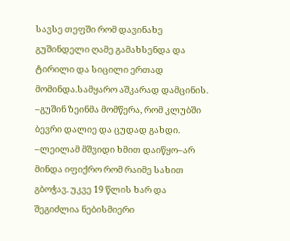სავსე თეფში რომ დავინახე გუშინდელი ღამე გამახსენდა და ტირილი და სიცილი ერთად მომინდა.სამყარო აშკარად დამცინის.
–გუშინ ზეინმა მომწერა, რომ კლუბში ბევრი დალიე და ცუდად გახდი. –ლეილამ მშვიდი ხმით დაიწყო–არ მინდა იფიქრო რომ რაიმე სახით გბოჭავ. უკვე 19 წლის ხარ და შეგიძლია ნებისმიერი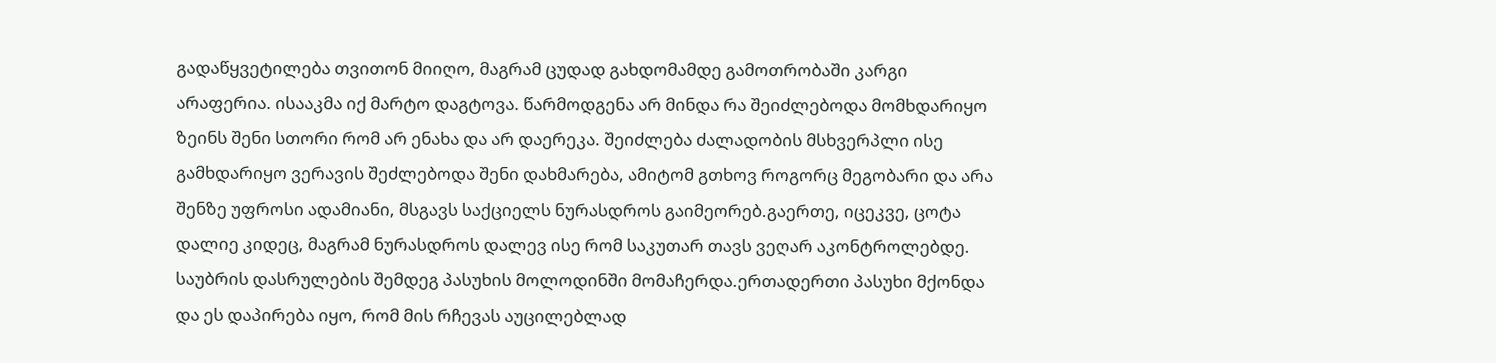გადაწყვეტილება თვითონ მიიღო, მაგრამ ცუდად გახდომამდე გამოთრობაში კარგი არაფერია. ისააკმა იქ მარტო დაგტოვა. წარმოდგენა არ მინდა რა შეიძლებოდა მომხდარიყო ზეინს შენი სთორი რომ არ ენახა და არ დაერეკა. შეიძლება ძალადობის მსხვერპლი ისე გამხდარიყო ვერავის შეძლებოდა შენი დახმარება, ამიტომ გთხოვ როგორც მეგობარი და არა შენზე უფროსი ადამიანი, მსგავს საქციელს ნურასდროს გაიმეორებ.გაერთე, იცეკვე, ცოტა დალიე კიდეც, მაგრამ ნურასდროს დალევ ისე რომ საკუთარ თავს ვეღარ აკონტროლებდე.
საუბრის დასრულების შემდეგ პასუხის მოლოდინში მომაჩერდა.ერთადერთი პასუხი მქონდა და ეს დაპირება იყო, რომ მის რჩევას აუცილებლად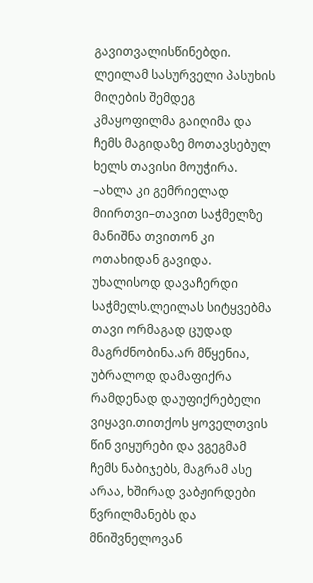გავითვალისწინებდი.
ლეილამ სასურველი პასუხის მიღების შემდეგ კმაყოფილმა გაიღიმა და ჩემს მაგიდაზე მოთავსებულ ხელს თავისი მოუჭირა.
–ახლა კი გემრიელად მიირთვი–თავით საჭმელზე მანიშნა თვითონ კი ოთახიდან გავიდა.
უხალისოდ დავაჩერდი საჭმელს.ლეილას სიტყვებმა თავი ორმაგად ცუდად მაგრძნობინა.არ მწყენია, უბრალოდ დამაფიქრა რამდენად დაუფიქრებელი ვიყავი.თითქოს ყოველთვის წინ ვიყურები და ვგეგმამ ჩემს ნაბიჯებს, მაგრამ ასე არაა, ხშირად ვაბჟირდები წვრილმანებს და მნიშვნელოვან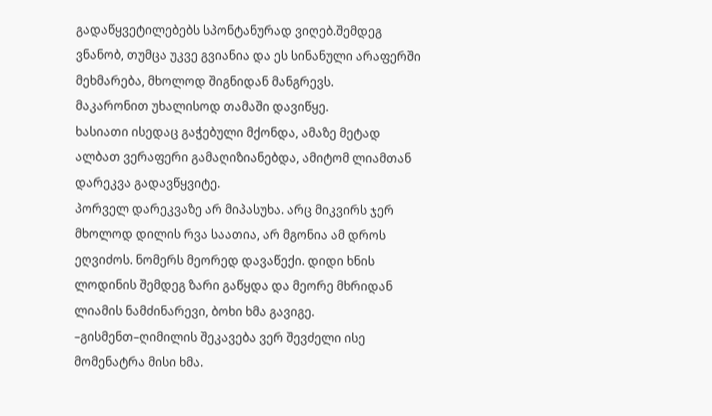გადაწყვეტილებებს სპონტანურად ვიღებ.შემდეგ ვნანობ, თუმცა უკვე გვიანია და ეს სინანული არაფერში მეხმარება, მხოლოდ შიგნიდან მანგრევს.
მაკარონით უხალისოდ თამაში დავიწყე.
ხასიათი ისედაც გაჭებული მქონდა, ამაზე მეტად ალბათ ვერაფერი გამაღიზიანებდა, ამიტომ ლიამთან დარეკვა გადავწყვიტე.
პორველ დარეკვაზე არ მიპასუხა. არც მიკვირს ჯერ მხოლოდ დილის რვა საათია, არ მგონია ამ დროს ეღვიძოს. ნომერს მეორედ დავაწექი. დიდი ხნის ლოდინის შემდეგ ზარი გაწყდა და მეორე მხრიდან ლიამის ნამძინარევი, ბოხი ხმა გავიგე.
–გისმენთ–ღიმილის შეკავება ვერ შევძელი ისე მომენატრა მისი ხმა.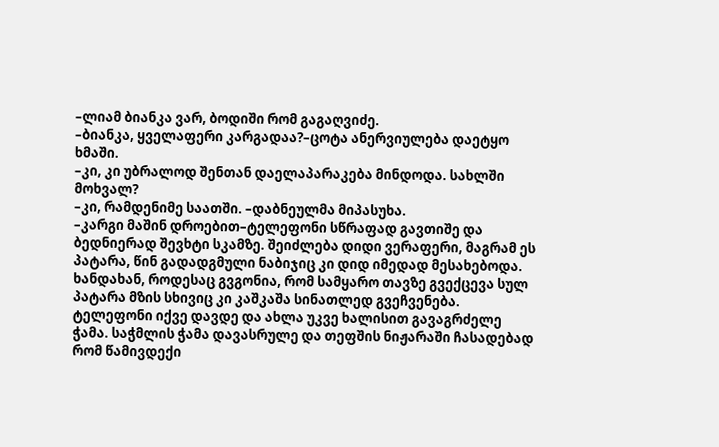–ლიამ ბიანკა ვარ, ბოდიში რომ გაგაღვიძე.
–ბიანკა, ყველაფერი კარგადაა?–ცოტა ანერვიულება დაეტყო ხმაში.
–კი, კი უბრალოდ შენთან დაელაპარაკება მინდოდა. სახლში მოხვალ?
–კი, რამდენიმე საათში. –დაბნეულმა მიპასუხა.
–კარგი მაშინ დროებით–ტელეფონი სწრაფად გავთიშე და ბედნიერად შევხტი სკამზე. შეიძლება დიდი ვერაფერი, მაგრამ ეს პატარა, წინ გადადგმული ნაბიჯიც კი დიდ იმედად მესახებოდა.
ხანდახან, როდესაც გვგონია, რომ სამყარო თავზე გვექცევა სულ პატარა მზის სხივიც კი კაშკაშა სინათლედ გვეჩვენება.
ტელეფონი იქვე დავდე და ახლა უკვე ხალისით გავაგრძელე ჭამა. საჭმლის ჭამა დავასრულე და თეფშის ნიჟარაში ჩასადებად რომ წამივდექი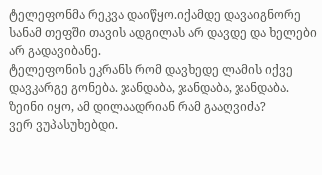ტელეფონმა რეკვა დაიწყო.იქამდე დავაიგნორე სანამ თეფში თავის ადგილას არ დავდე და ხელები არ გადავიბანე.
ტელეფონის ეკრანს რომ დავხედე ლამის იქვე დავკარგე გონება. ჯანდაბა, ჯანდაბა, ჯანდაბა. ზეინი იყო, ამ დილაადრიან რამ გააღვიძა?
ვერ ვუპასუხებდი.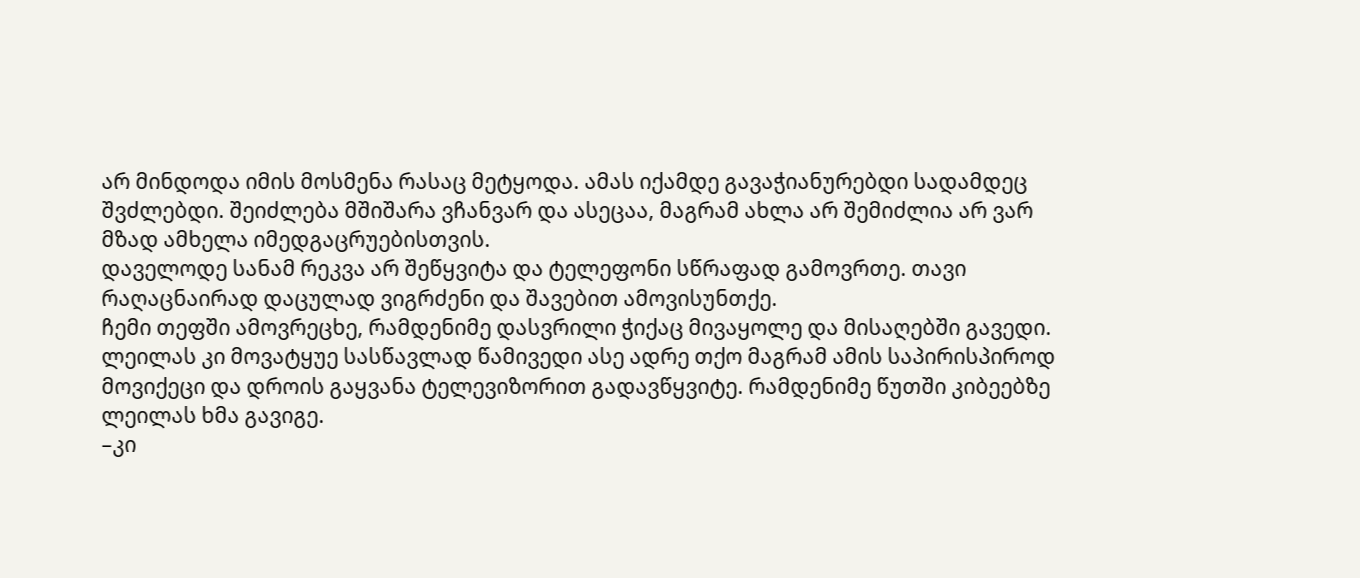არ მინდოდა იმის მოსმენა რასაც მეტყოდა. ამას იქამდე გავაჭიანურებდი სადამდეც შვძლებდი. შეიძლება მშიშარა ვჩანვარ და ასეცაა, მაგრამ ახლა არ შემიძლია არ ვარ მზად ამხელა იმედგაცრუებისთვის.
დაველოდე სანამ რეკვა არ შეწყვიტა და ტელეფონი სწრაფად გამოვრთე. თავი რაღაცნაირად დაცულად ვიგრძენი და შავებით ამოვისუნთქე.
ჩემი თეფში ამოვრეცხე, რამდენიმე დასვრილი ჭიქაც მივაყოლე და მისაღებში გავედი. ლეილას კი მოვატყუე სასწავლად წამივედი ასე ადრე თქო მაგრამ ამის საპირისპიროდ მოვიქეცი და დროის გაყვანა ტელევიზორით გადავწყვიტე. რამდენიმე წუთში კიბეებზე ლეილას ხმა გავიგე.
–კი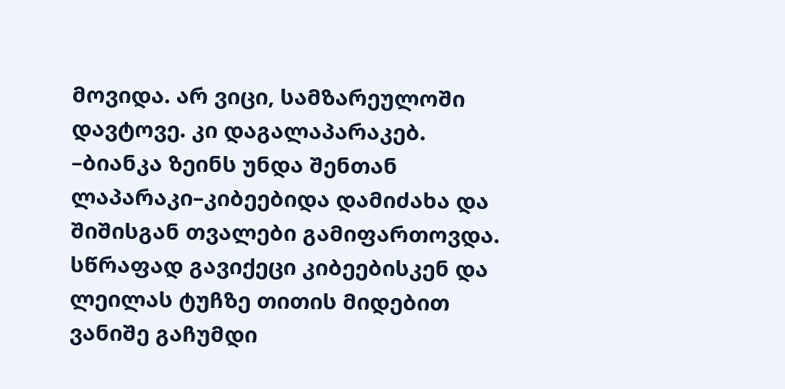მოვიდა. არ ვიცი, სამზარეულოში დავტოვე. კი დაგალაპარაკებ.
–ბიანკა ზეინს უნდა შენთან ლაპარაკი–კიბეებიდა დამიძახა და შიშისგან თვალები გამიფართოვდა.
სწრაფად გავიქეცი კიბეებისკენ და ლეილას ტუჩზე თითის მიდებით ვანიშე გაჩუმდი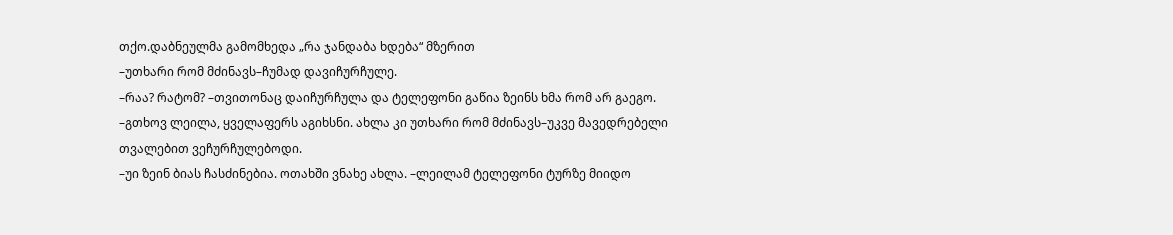თქო.დაბნეულმა გამომხედა „რა ჯანდაბა ხდება“ მზერით
–უთხარი რომ მძინავს–ჩუმად დავიჩურჩულე.
–რაა? რატომ? –თვითონაც დაიჩურჩულა და ტელეფონი გაწია ზეინს ხმა რომ არ გაეგო.
–გთხოვ ლეილა, ყველაფერს აგიხსნი. ახლა კი უთხარი რომ მძინავს–უკვე მავედრებელი თვალებით ვეჩურჩულებოდი.
–უი ზეინ ბიას ჩასძინებია. ოთახში ვნახე ახლა. –ლეილამ ტელეფონი ტურზე მიიდო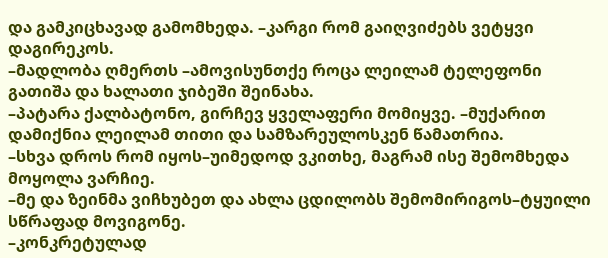და გამკიცხავად გამომხედა. –კარგი რომ გაიღვიძებს ვეტყვი დაგირეკოს.
–მადლობა ღმერთს –ამოვისუნთქე როცა ლეილამ ტელეფონი გათიშა და ხალათი ჯიბეში შეინახა.
–პატარა ქალბატონო, გირჩევ ყველაფერი მომიყვე. –მუქარით დამიქნია ლეილამ თითი და სამზარეულოსკენ წამათრია.
–სხვა დროს რომ იყოს–უიმედოდ ვკითხე, მაგრამ ისე შემომხედა მოყოლა ვარჩიე.
–მე და ზეინმა ვიჩხუბეთ და ახლა ცდილობს შემომირიგოს–ტყუილი სწრაფად მოვიგონე.
–კონკრეტულად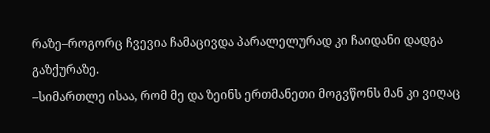რაზე–როგორც ჩვევია ჩამაცივდა პარალელურად კი ჩაიდანი დადგა გაზქურაზე.
–სიმართლე ისაა, რომ მე და ზეინს ერთმანეთი მოგვწონს მან კი ვიღაც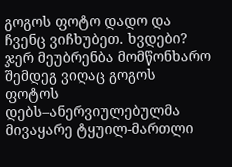გოგოს ფოტო დადო და ჩვენც ვიჩხუბეთ. ხვდები? ჯერ მეუბრენბა მომწონხარო შემდეგ ვიღაც გოგოს ფოტოს დებს–ანერვიულებულმა მივაყარე ტყუილ-მართლი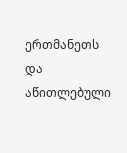ერთმანეთს და აწითლებული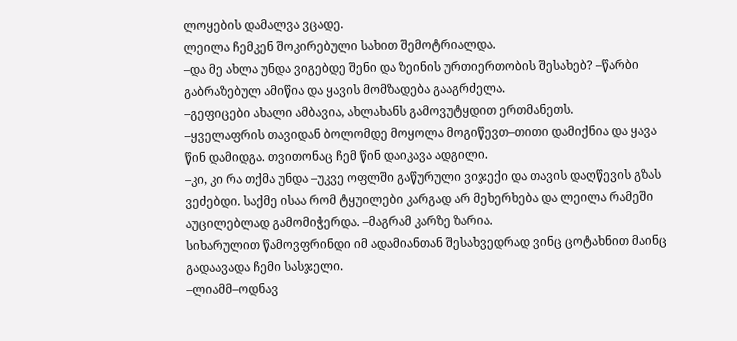ლოყების დამალვა ვცადე.
ლეილა ჩემკენ შოკირებული სახით შემოტრიალდა.
–და მე ახლა უნდა ვიგებდე შენი და ზეინის ურთიერთობის შესახებ? –წარბი გაბრაზებულ ამიწია და ყავის მომზადება გააგრძელა.
–გეფიცები ახალი ამბავია, ახლახანს გამოვუტყდით ერთმანეთს.
–ყველაფრის თავიდან ბოლომდე მოყოლა მოგიწევთ–თითი დამიქნია და ყავა წინ დამიდგა. თვითონაც ჩემ წინ დაიკავა ადგილი.
–კი, კი რა თქმა უნდა –უკვე ოფლში გაწურული ვიჯექი და თავის დაღწევის გზას ვეძებდი. საქმე ისაა რომ ტყუილები კარგად არ მეხერხება და ლეილა რამეში აუცილებლად გამომიჭერდა. –მაგრამ კარზე ზარია.
სიხარულით წამოვფრინდი იმ ადამიანთან შესახვედრად ვინც ცოტახნით მაინც გადაავადა ჩემი სასჯელი.
–ლიამმ–ოდნავ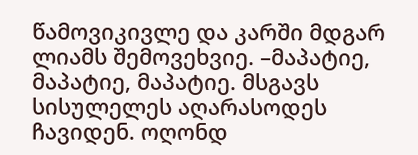წამოვიკივლე და კარში მდგარ ლიამს შემოვეხვიე. –მაპატიე, მაპატიე, მაპატიე. მსგავს სისულელეს აღარასოდეს ჩავიდენ. ოღონდ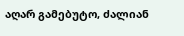აღარ გამებუტო, ძალიან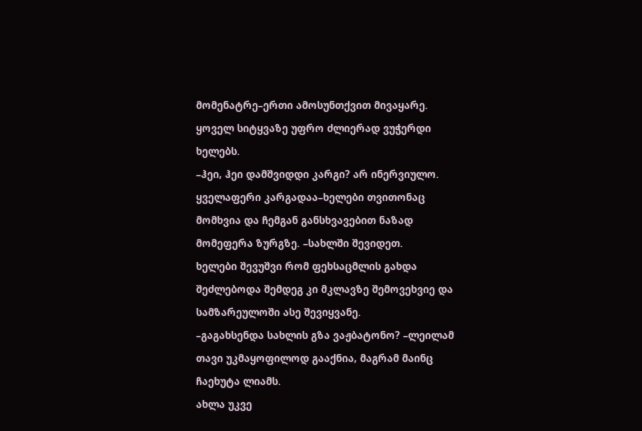მომენატრე–ერთი ამოსუნთქვით მივაყარე. ყოველ სიტყვაზე უფრო ძლიერად ვუჭერდი ხელებს.
–ჰეი, ჰეი დამშვიდდი კარგი? არ ინერვიულო. ყველაფერი კარგადაა–ხელები თვითონაც მომხვია და ჩემგან განსხვავებით ნაზად მომეფერა ზურგზე. –სახლში შევიდეთ.
ხელები შევუშვი რომ ფეხსაცმლის გახდა შეძლებოდა შემდეგ კი მკლავზე შემოვეხვიე და სამზარეულოში ასე შევიყვანე.
–გაგახსენდა სახლის გზა ვაჟბატონო? –ლეილამ თავი უკმაყოფილოდ გააქნია, მაგრამ მაინც ჩაეხუტა ლიამს.
ახლა უკვე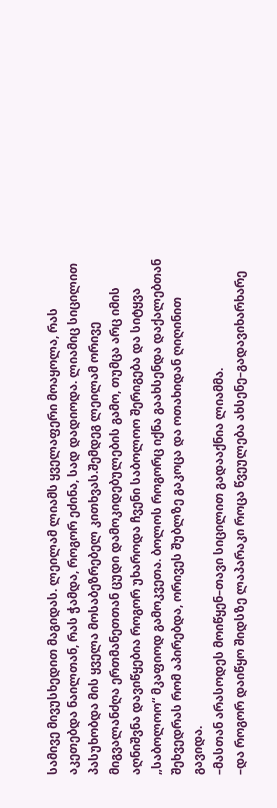სამივე მივუსხედით მაგიდას. ლეილამ ლიამს ყველაფერი მოაყოლა, რას აკეთებდა ნაილთან, რას ჭამდა, როგორ ეძინა, სად დადიოდა. ლიამიც სიცილით პასუხობდა მის ყველა მოსაბეზრებელ კითხვას.შემდეგ ლეილამ ორივე მიგვალანძღა ერთმანეთთან ცუდი დამოკიდებულების გამო, თუმცა არც იმის აღნიშვნა დავიწყებია როგორ უხაროდა ჩვენი საბოლოო შერიგება და სიტყვა „საბოლოო“ მკაფიოდ გამოკვეთა. ბოლოს როგორც იქნა გაახსენდა დაქალებთან შეხვედრას რომ აპირებდა, ორივეს შუბლზე გაკოცა და ოთახიდან ღიღინით გავიდა.
–მასთან არასოდეს მოიწყენ–თავი სიცილით გადააქნია ლიამმა.
–და როგორ დაიწყო შიდსზე ლაპარაკი როცა წვეულება ახსენე–გადავიხარხარე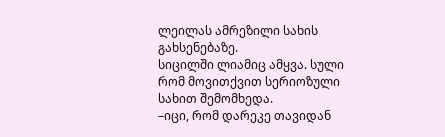ლეილას ამრეზილი სახის გახსენებაზე.
სიცილში ლიამიც ამყვა. სული რომ მოვითქვით სერიოზული სახით შემომხედა.
–იცი, რომ დარეკე თავიდან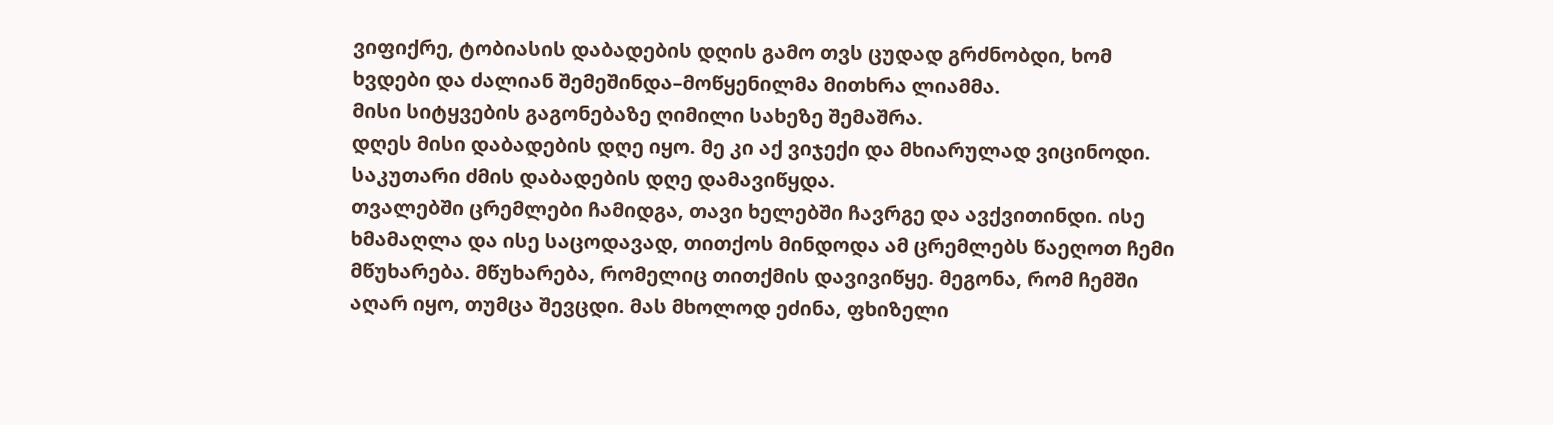ვიფიქრე, ტობიასის დაბადების დღის გამო თვს ცუდად გრძნობდი, ხომ ხვდები და ძალიან შემეშინდა–მოწყენილმა მითხრა ლიამმა.
მისი სიტყვების გაგონებაზე ღიმილი სახეზე შემაშრა.
დღეს მისი დაბადების დღე იყო. მე კი აქ ვიჯექი და მხიარულად ვიცინოდი. საკუთარი ძმის დაბადების დღე დამავიწყდა.
თვალებში ცრემლები ჩამიდგა, თავი ხელებში ჩავრგე და ავქვითინდი. ისე ხმამაღლა და ისე საცოდავად, თითქოს მინდოდა ამ ცრემლებს წაეღოთ ჩემი მწუხარება. მწუხარება, რომელიც თითქმის დავივიწყე. მეგონა, რომ ჩემში აღარ იყო, თუმცა შევცდი. მას მხოლოდ ეძინა, ფხიზელი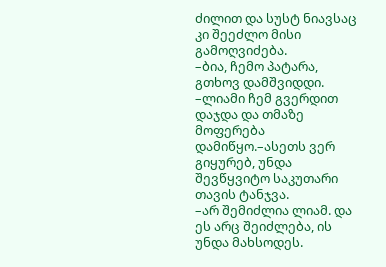ძილით და სუსტ ნიავსაც კი შეეძლო მისი გამოღვიძება.
–ბია, ჩემო პატარა, გთხოვ დამშვიდდი. –ლიამი ჩემ გვერდით დაჯდა და თმაზე მოფერება დამიწყო.–ასეთს ვერ გიყურებ, უნდა შევწყვიტო საკუთარი თავის ტანჯვა.
–არ შემიძლია ლიამ. და ეს არც შეიძლება, ის უნდა მახსოდეს.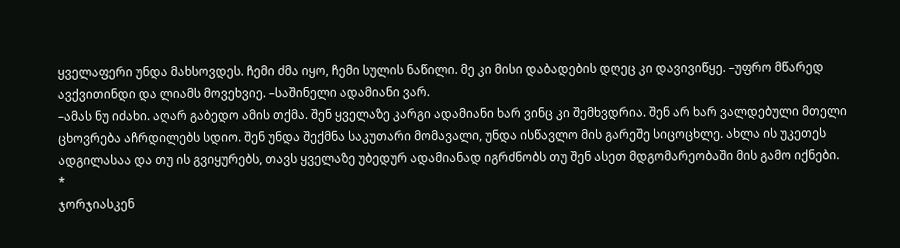ყველაფერი უნდა მახსოვდეს. ჩემი ძმა იყო, ჩემი სულის ნაწილი. მე კი მისი დაბადების დღეც კი დავივიწყე. –უფრო მწარედ ავქვითინდი და ლიამს მოვეხვიე. –საშინელი ადამიანი ვარ.
–ამას ნუ იძახი. აღარ გაბედო ამის თქმა. შენ ყველაზე კარგი ადამიანი ხარ ვინც კი შემხვდრია. შენ არ ხარ ვალდებული მთელი ცხოვრება აჩრდილებს სდიო. შენ უნდა შექმნა საკუთარი მომავალი, უნდა ისწავლო მის გარეშე სიცოცხლე. ახლა ის უკეთეს ადგილასაა და თუ ის გვიყურებს, თავს ყველაზე უბედურ ადამიანად იგრძნობს თუ შენ ასეთ მდგომარეობაში მის გამო იქნები.
*
ჯორჯიასკენ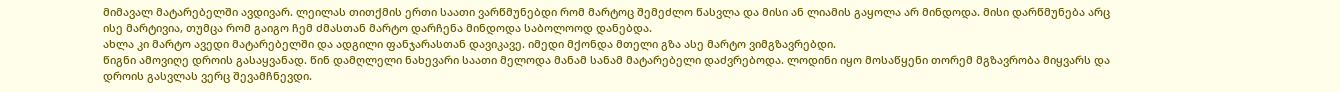მიმავალ მატარებელში ავდივარ. ლეილას თითქმის ერთი საათი ვარწმუნებდი რომ მარტოც შემეძლო წასვლა და მისი ან ლიამის გაყოლა არ მინდოდა. მისი დარწმუნება არც ისე მარტივია, თუმცა რომ გაიგო ჩემ ძმასთან მარტო დარჩენა მინდოდა საბოლოოდ დანებდა.
ახლა კი მარტო ავედი მატარებელში და ადგილი ფანჯარასთან დავიკავე. იმედი მქონდა მთელი გზა ასე მარტო ვიმგზავრებდი.
წიგნი ამოვიღე დროის გასაყვანად. წინ დამღლელი ნახევარი საათი მელოდა მანამ სანამ მატარებელი დაძვრებოდა. ლოდინი იყო მოსაწყენი თორემ მგზავრობა მიყვარს და დროის გასვლას ვერც შევამჩნევდი.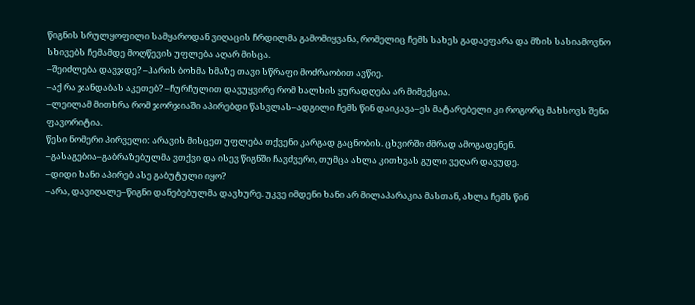წიგნის სრულყოფილი სამყაროდან ვიღაცის ჩრდილმა გამომიყვანა, რომელიც ჩემს სახეს გადაეფარა და მზის სასიამოვნო სხივებს ჩემამდე მოღწევის უფლება აღარ მისცა.
–შეიძლება დავჯდე? –ჰარის ბოხმა ხმაზე თავი სწრაფი მოძრაობით ავწიე.
–აქ რა ჯანდაბას აკეთებ? –ჩურჩულით დავუყვირე რომ ხალხის ყურადღება არ მიმექცია.
–ლეილამ მითხრა რომ ჯორჯიაში აპირებდი წასვლას–ადგილი ჩემს წინ დაიკავა–ეს მატარებელი კი როგორც მახსოვს შენი ფავორიტია.
წესი ნომერი პირველი: არავის მისცეთ უფლება თქვენი კარგად გაცნობის. ცხვირში ძმრად ამოგადენენ.
–გასაგებია–გაბრაზებულმა ვთქვი და ისევ წიგნში ჩავძვერი, თუმცა ახლა კითხვას გული ვეღარ დავუდე.
–დიდი ხანი აპირებ ასე გაბუტული იყო?
–არა, დავიღალე–წიგნი დანებებულმა დავხურე. უკვე იმდენი ხანი არ მილაპარაკია მასთან, ახლა ჩემს წინ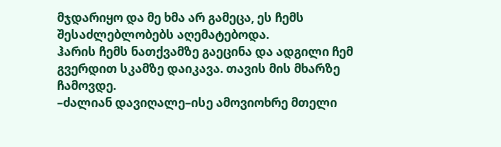მჯდარიყო და მე ხმა არ გამეცა, ეს ჩემს შესაძლებლობებს აღემატებოდა.
ჰარის ჩემს ნათქვამზე გაეცინა და ადგილი ჩემ გვერდით სკამზე დაიკავა. თავის მის მხარზე ჩამოვდე.
–ძალიან დავიღალე–ისე ამოვიოხრე მთელი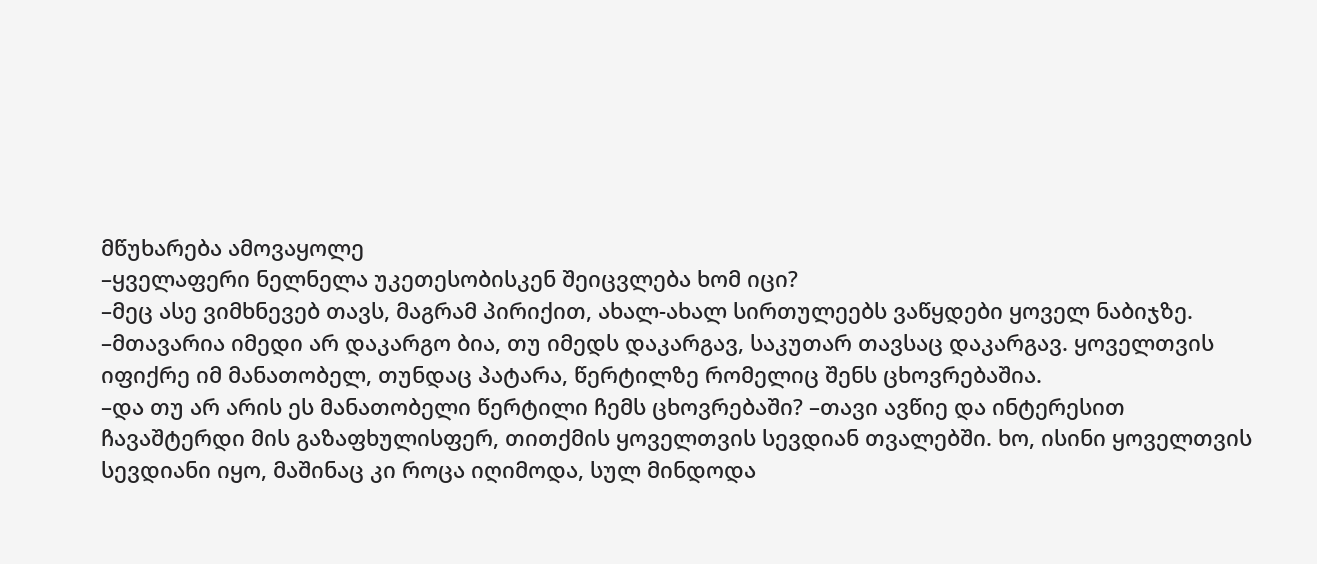მწუხარება ამოვაყოლე
–ყველაფერი ნელნელა უკეთესობისკენ შეიცვლება ხომ იცი?
–მეც ასე ვიმხნევებ თავს, მაგრამ პირიქით, ახალ-ახალ სირთულეებს ვაწყდები ყოველ ნაბიჯზე.
–მთავარია იმედი არ დაკარგო ბია, თუ იმედს დაკარგავ, საკუთარ თავსაც დაკარგავ. ყოველთვის იფიქრე იმ მანათობელ, თუნდაც პატარა, წერტილზე რომელიც შენს ცხოვრებაშია.
–და თუ არ არის ეს მანათობელი წერტილი ჩემს ცხოვრებაში? –თავი ავწიე და ინტერესით ჩავაშტერდი მის გაზაფხულისფერ, თითქმის ყოველთვის სევდიან თვალებში. ხო, ისინი ყოველთვის სევდიანი იყო, მაშინაც კი როცა იღიმოდა, სულ მინდოდა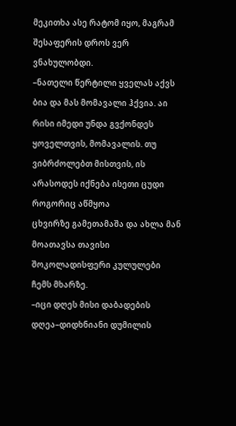მეკითხა ასე რატომ იყო, მაგრამ შესაფერის დროს ვერ ვნახულობდი.
–ნათელი წერტილი ყველას აქვს ბია და მას მომავალი ჰქვია. აი რისი იმედი უნდა გვქონდეს ყოველთვის, მომავალის. თუ ვიბრძოლებთ მისთვის, ის არასოდეს იქნება ისეთი ცუდი როგორიც აწმყოა
ცხვირზე გამეთამაშა და ახლა მან მოათავსა თავისი შოკოლადისფერი კულულები ჩემს მხარზე.
–იცი დღეს მისი დაბადების დღეა–დიდხნიანი დუმილის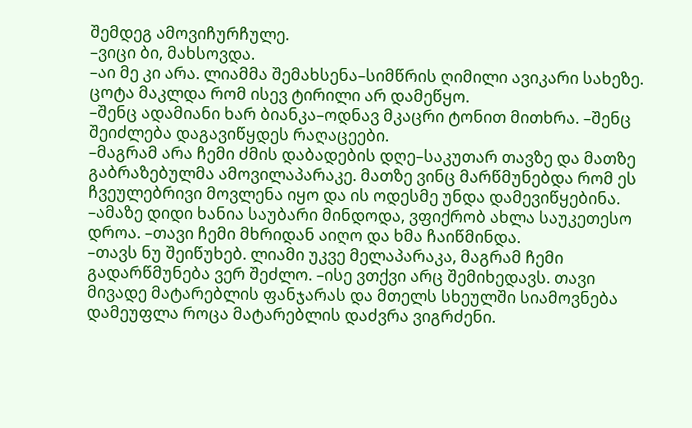შემდეგ ამოვიჩურჩულე.
–ვიცი ბი, მახსოვდა.
–აი მე კი არა. ლიამმა შემახსენა–სიმწრის ღიმილი ავიკარი სახეზე. ცოტა მაკლდა რომ ისევ ტირილი არ დამეწყო.
–შენც ადამიანი ხარ ბიანკა–ოდნავ მკაცრი ტონით მითხრა. –შენც შეიძლება დაგავიწყდეს რაღაცეები.
–მაგრამ არა ჩემი ძმის დაბადების დღე–საკუთარ თავზე და მათზე გაბრაზებულმა ამოვილაპარაკე. მათზე ვინც მარწმუნებდა რომ ეს ჩვეულებრივი მოვლენა იყო და ის ოდესმე უნდა დამევიწყებინა.
–ამაზე დიდი ხანია საუბარი მინდოდა, ვფიქრობ ახლა საუკეთესო დროა. –თავი ჩემი მხრიდან აიღო და ხმა ჩაიწმინდა.
–თავს ნუ შეიწუხებ. ლიამი უკვე მელაპარაკა, მაგრამ ჩემი გადარწმუნება ვერ შეძლო. –ისე ვთქვი არც შემიხედავს. თავი მივადე მატარებლის ფანჯარას და მთელს სხეულში სიამოვნება დამეუფლა როცა მატარებლის დაძვრა ვიგრძენი.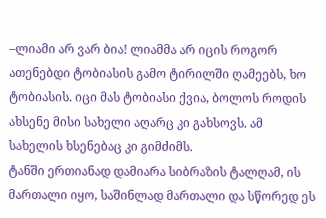–ლიამი არ ვარ ბია! ლიამმა არ იცის როგორ ათენებდი ტობიასის გამო ტირილში ღამეებს, ხო ტობიასის. იცი მას ტობიასი ქვია, ბოლოს როდის ახსენე მისი სახელი აღარც კი გახსოვს. ამ სახელის ხსენებაც კი გიმძიმს.
ტანში ერთიანად დამიარა სიბრაზის ტალღამ, ის მართალი იყო, საშინლად მართალი და სწორედ ეს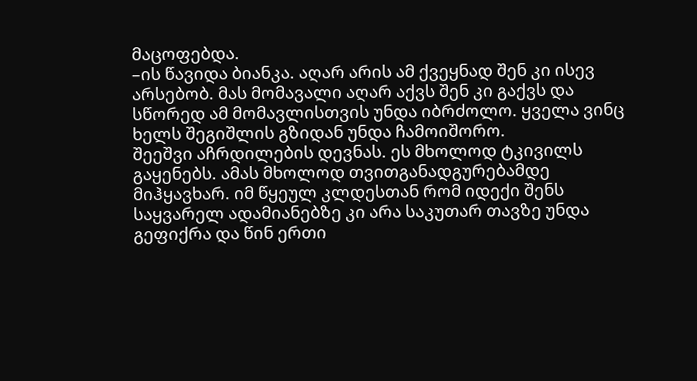მაცოფებდა.
–ის წავიდა ბიანკა. აღარ არის ამ ქვეყნად შენ კი ისევ არსებობ. მას მომავალი აღარ აქვს შენ კი გაქვს და სწორედ ამ მომავლისთვის უნდა იბრძოლო. ყველა ვინც ხელს შეგიშლის გზიდან უნდა ჩამოიშორო.
შეეშვი აჩრდილების დევნას. ეს მხოლოდ ტკივილს გაყენებს. ამას მხოლოდ თვითგანადგურებამდე მიჰყავხარ. იმ წყეულ კლდესთან რომ იდექი შენს საყვარელ ადამიანებზე კი არა საკუთარ თავზე უნდა გეფიქრა და წინ ერთი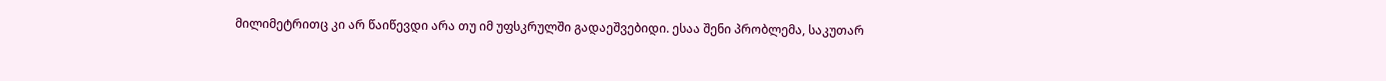მილიმეტრითც კი არ წაიწევდი არა თუ იმ უფსკრულში გადაეშვებიდი. ესაა შენი პრობლემა, საკუთარ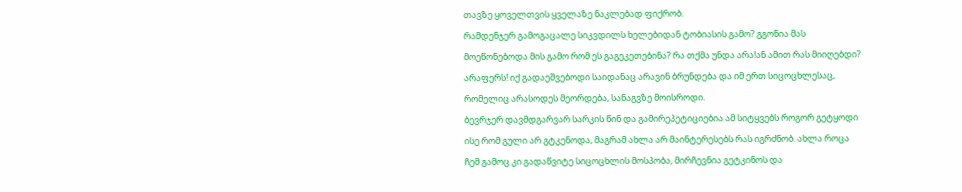თავზე ყოველთვის ყველაზე ნაკლებად ფიქრობ.
რამდენჯერ გამოგაცალე სიკვდილს ხელებიდან ტობიასის გამო? გგონია მას მოეწონებოდა მის გამო რომ ეს გაგეკეთებინა? რა თქმა უნდა არა!ან ამით რას მიიღებდი? არაფერს! იქ გადაეშვებოდი საიდანაც არავინ ბრუნდება და იმ ერთ სიცოცხლესაც, რომელიც არასოდეს მეორდება, სანაგვზე მოისროდი.
ბევრჯერ დავმდგარვარ სარკის წინ და გამირეპეტიციებია ამ სიტყვებს როგორ გეტყოდი ისე რომ გული არ გტკენოდა, მაგრამ ახლა არ მაინტერესებს რას იგრძნობ. ახლა როცა ჩემ გამოც კი გადაწვიტე სიცოცხლის მოსპობა, მირჩევნია გეტკინოს და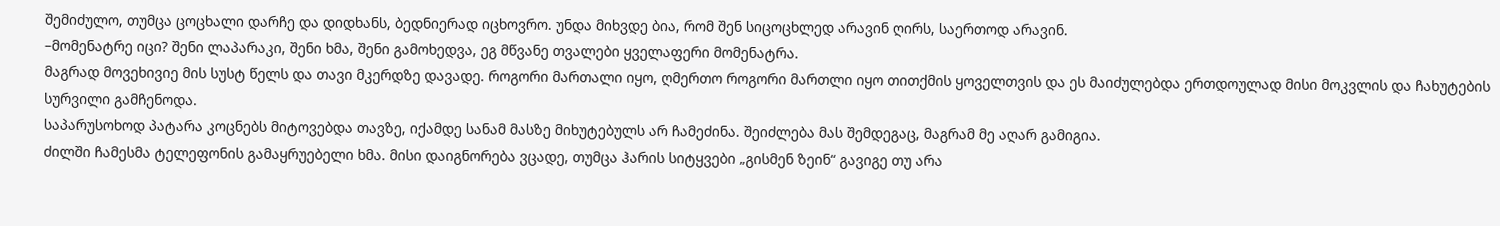შემიძულო, თუმცა ცოცხალი დარჩე და დიდხანს, ბედნიერად იცხოვრო. უნდა მიხვდე ბია, რომ შენ სიცოცხლედ არავინ ღირს, საერთოდ არავინ.
–მომენატრე იცი? შენი ლაპარაკი, შენი ხმა, შენი გამოხედვა, ეგ მწვანე თვალები ყველაფერი მომენატრა.
მაგრად მოვეხივიე მის სუსტ წელს და თავი მკერდზე დავადე. როგორი მართალი იყო, ღმერთო როგორი მართლი იყო თითქმის ყოველთვის და ეს მაიძულებდა ერთდოულად მისი მოკვლის და ჩახუტების სურვილი გამჩენოდა.
საპარუსოხოდ პატარა კოცნებს მიტოვებდა თავზე, იქამდე სანამ მასზე მიხუტებულს არ ჩამეძინა. შეიძლება მას შემდეგაც, მაგრამ მე აღარ გამიგია.
ძილში ჩამესმა ტელეფონის გამაყრუებელი ხმა. მისი დაიგნორება ვცადე, თუმცა ჰარის სიტყვები „გისმენ ზეინ“ გავიგე თუ არა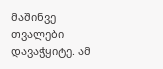მაშინვე თვალები დავაჭყიტე. ამ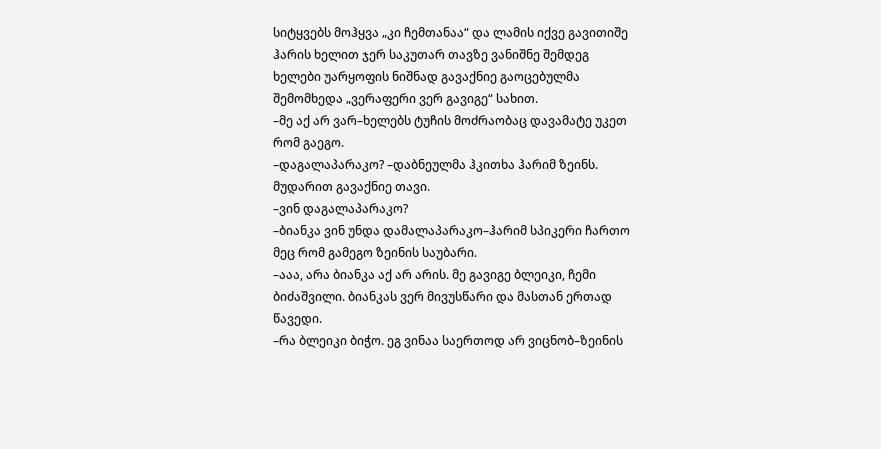სიტყვებს მოჰყვა „კი ჩემთანაა“ და ლამის იქვე გავითიშე
ჰარის ხელით ჯერ საკუთარ თავზე ვანიშნე შემდეგ ხელები უარყოფის ნიშნად გავაქნიე გაოცებულმა შემომხედა „ვერაფერი ვერ გავიგე“ სახით.
–მე აქ არ ვარ–ხელებს ტუჩის მოძრაობაც დავამატე უკეთ რომ გაეგო.
–დაგალაპარაკო? –დაბნეულმა ჰკითხა ჰარიმ ზეინს. მუდარით გავაქნიე თავი.
–ვინ დაგალაპარაკო?
–ბიანკა ვინ უნდა დამალაპარაკო–ჰარიმ სპიკერი ჩართო მეც რომ გამეგო ზეინის საუბარი.
–ააა, არა ბიანკა აქ არ არის. მე გავიგე ბლეიკი, ჩემი ბიძაშვილი. ბიანკას ვერ მივუსწარი და მასთან ერთად წავედი.
–რა ბლეიკი ბიჭო. ეგ ვინაა საერთოდ არ ვიცნობ–ზეინის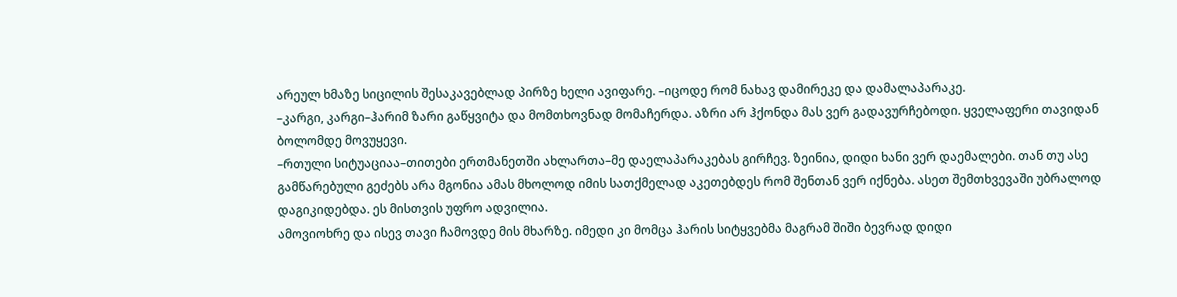არეულ ხმაზე სიცილის შესაკავებლად პირზე ხელი ავიფარე. –იცოდე რომ ნახავ დამირეკე და დამალაპარაკე.
–კარგი, კარგი–ჰარიმ ზარი გაწყვიტა და მომთხოვნად მომაჩერდა. აზრი არ ჰქონდა მას ვერ გადავურჩებოდი. ყველაფერი თავიდან ბოლომდე მოვუყევი.
–რთული სიტუაციაა–თითები ერთმანეთში ახლართა–მე დაელაპარაკებას გირჩევ. ზეინია, დიდი ხანი ვერ დაემალები. თან თუ ასე გამწარებული გეძებს არა მგონია ამას მხოლოდ იმის სათქმელად აკეთებდეს რომ შენთან ვერ იქნება. ასეთ შემთხვევაში უბრალოდ დაგიკიდებდა. ეს მისთვის უფრო ადვილია.
ამოვიოხრე და ისევ თავი ჩამოვდე მის მხარზე. იმედი კი მომცა ჰარის სიტყვებმა მაგრამ შიში ბევრად დიდი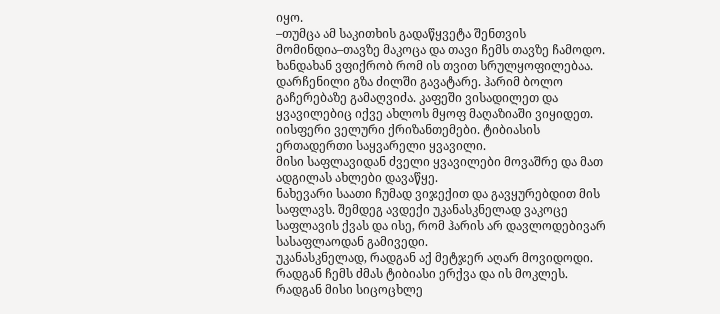იყო.
–თუმცა ამ საკითხის გადაწყვეტა შენთვის მომინდია–თავზე მაკოცა და თავი ჩემს თავზე ჩამოდო.
ხანდახან ვფიქრობ რომ ის თვით სრულყოფილებაა.
დარჩენილი გზა ძილში გავატარე. ჰარიმ ბოლო გაჩერებაზე გამაღვიძა. კაფეში ვისადილეთ და ყვავილებიც იქვე ახლოს მყოფ მაღაზიაში ვიყიდეთ.
იისფერი ველური ქრიზანთემები. ტიბიასის ერთადერთი საყვარელი ყვავილი.
მისი საფლავიდან ძველი ყვავილები მოვაშრე და მათ ადგილას ახლები დავაწყე.
ნახევარი საათი ჩუმად ვიჯექით და გავყურებდით მის საფლავს. შემდეგ ავდექი უკანასკნელად ვაკოცე საფლავის ქვას და ისე, რომ ჰარის არ დავლოდებივარ სასაფლაოდან გამივედი.
უკანასკნელად, რადგან აქ მეტჯერ აღარ მოვიდოდი. რადგან ჩემს ძმას ტიბიასი ერქვა და ის მოკლეს. რადგან მისი სიცოცხლე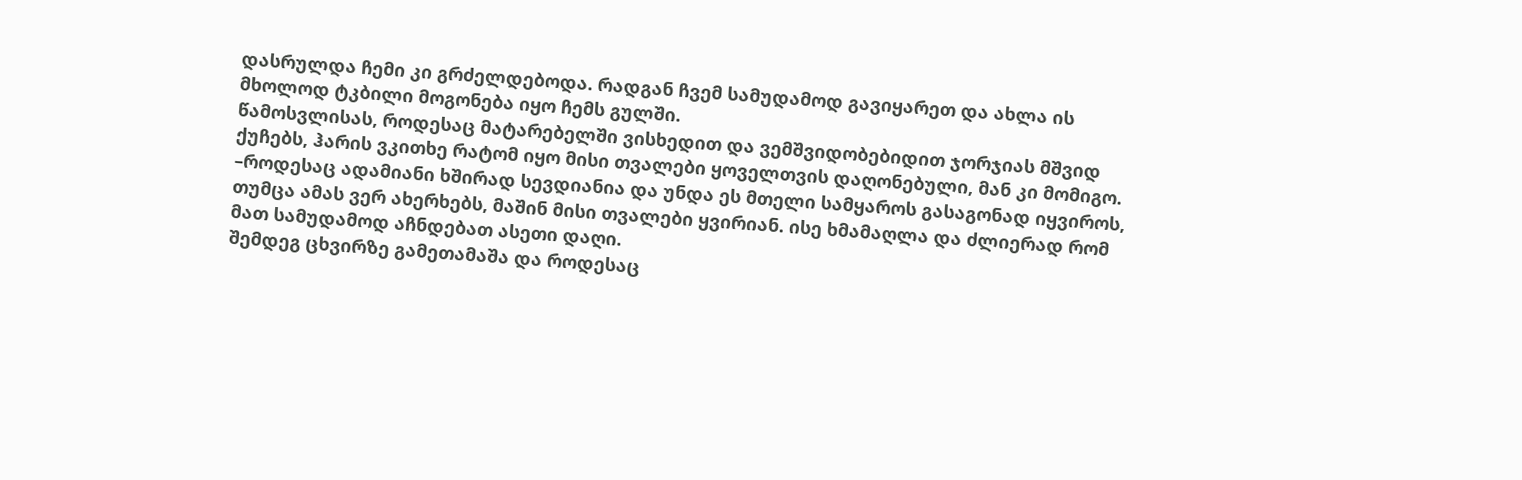დასრულდა ჩემი კი გრძელდებოდა. რადგან ჩვემ სამუდამოდ გავიყარეთ და ახლა ის მხოლოდ ტკბილი მოგონება იყო ჩემს გულში.
წამოსვლისას, როდესაც მატარებელში ვისხედით და ვემშვიდობებიდით ჯორჯიას მშვიდ ქუჩებს, ჰარის ვკითხე რატომ იყო მისი თვალები ყოველთვის დაღონებული, მან კი მომიგო.
–როდესაც ადამიანი ხშირად სევდიანია და უნდა ეს მთელი სამყაროს გასაგონად იყვიროს, თუმცა ამას ვერ ახერხებს, მაშინ მისი თვალები ყვირიან. ისე ხმამაღლა და ძლიერად რომ მათ სამუდამოდ აჩნდებათ ასეთი დაღი.
შემდეგ ცხვირზე გამეთამაშა და როდესაც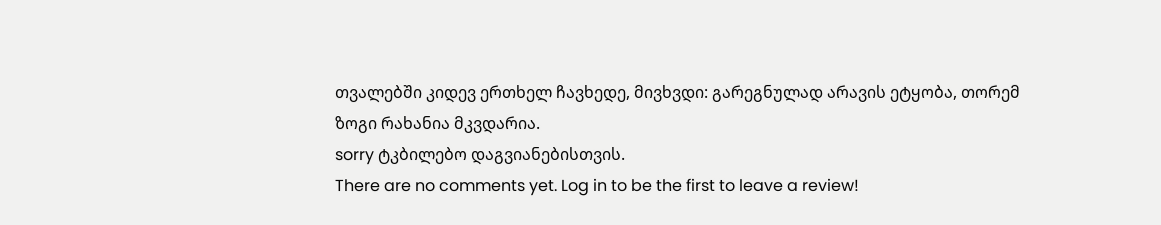თვალებში კიდევ ერთხელ ჩავხედე, მივხვდი: გარეგნულად არავის ეტყობა, თორემ ზოგი რახანია მკვდარია.
sorry ტკბილებო დაგვიანებისთვის.
There are no comments yet. Log in to be the first to leave a review!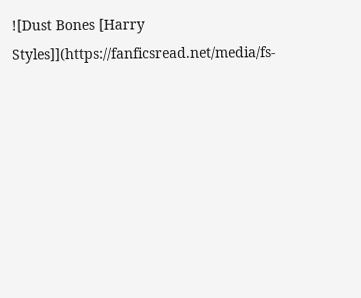![Dust Bones [Harry Styles]](https://fanficsread.net/media/fs-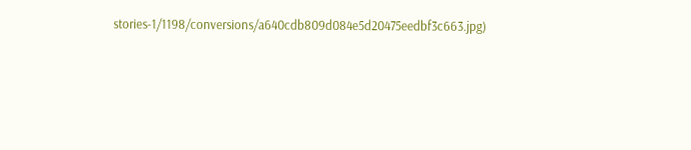stories-1/1198/conversions/a640cdb809d084e5d20475eedbf3c663.jpg)